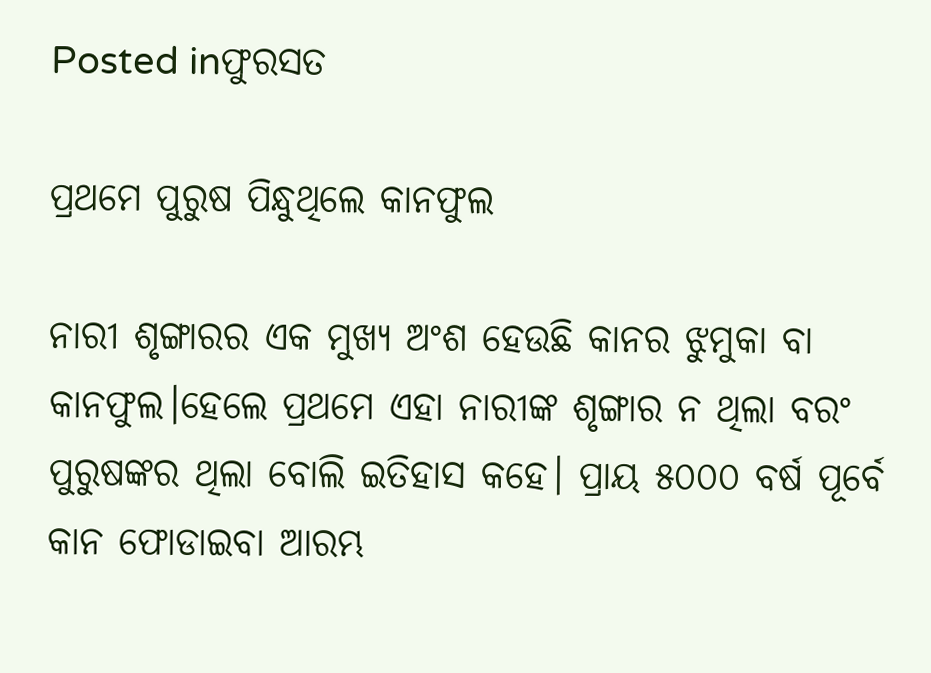Posted inଫୁରସତ

ପ୍ରଥମେ ପୁରୁଷ ପିନ୍ଧୁଥିଲେ କାନଫୁଲ

ନାରୀ ଶୃଙ୍ଗାରର ଏକ ମୁଖ୍ୟ ଅଂଶ ହେଉଛି କାନର ଝୁମୁକା ବା କାନଫୁଲ।ହେଲେ ପ୍ରଥମେ ଏହା ନାରୀଙ୍କ ଶୃଙ୍ଗାର ନ ଥିଲା ବରଂ ପୁରୁଷଙ୍କର ଥିଲା ବୋଲି ଇତିହାସ କହେ। ପ୍ରାୟ ୫୦୦୦ ବର୍ଷ ପୂର୍ବେ କାନ ଫୋଡାଇବା ଆରମ୍ଭ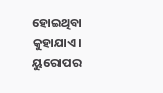ହୋଇଥିବା କୁହାଯାଏ। ୟୁରୋପର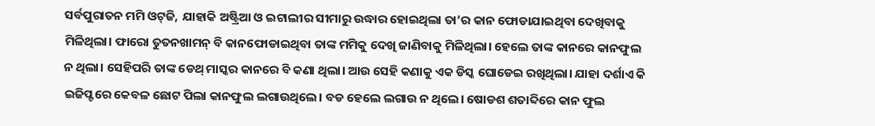ସର୍ବପୁରାତନ ମମି ଓଟ୍‌ଜି, ଯାହାକି ଅଷ୍ଟ୍ରିଆ ଓ ଇଟାଲୀର ସୀମାରୁ ଉଦ୍ଧାର ହୋଇଥିଲା ତା’ର କାନ ଫୋଡାଯାଇଥିବା ଦେଖିବାକୁ ମିଳିଥିଲା। ଫାରୋ ତୁତନଖାମନ୍‌ ବି କାନଫୋଡାଇଥିବା ତାଙ୍କ ମମିକୁ ଦେଖି ଜାଣିବାକୁ ମିଳିଥିଲା। ହେଲେ ତାଙ୍କ କାନରେ କାନଫୁଲ ନ ଥିଲା। ସେହିପରି ତାଙ୍କ ଡେଥ୍‌ ମାସ୍କର କାନରେ ବି କଣା ଥିଲା। ଆଉ ସେହି କଣାକୁ ଏକ ଡିସ୍କ ଘୋଡେଇ ରଖିଥିଲା। ଯାହା ଦର୍ଶାଏ କି ଇଜିପ୍ଟରେ କେବଳ ଛୋଟ ପିଲା କାନଫୁଲ ଲଗାଉଥିଲେ। ବଡ ହେଲେ ଲଗାଉ ନ ଥିଲେ। ଷୋଡଶ ଶତାବ୍ଦିରେ କାନ ଫୁଲ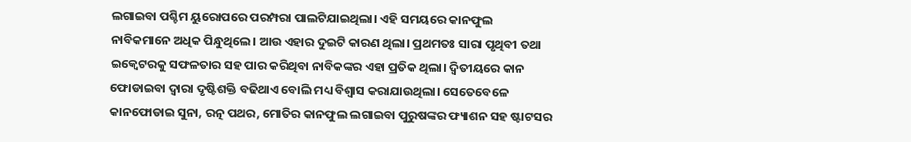ଲଗାଇବା ପଶ୍ଚିମ ୟୁରୋପରେ ପରମ୍ପରା ପାଲଟିଯାଇଥିଲା। ଏହି ସମୟରେ କାନଫୁଲ ନାବିକମାନେ ଅଧିକ ପିନ୍ଧୁଥିଲେ। ଆଉ ଏହାର ଦୁଇଟି କାରଣ ଥିଲା। ପ୍ରଥମତଃ ସାରା ପୃଥିବୀ ତଥା ଇକ୍ୱେଟରକୁ ସଫଳତାର ସହ ପାର କରିଥିବା ନାବିକଙ୍କର ଏହା ପ୍ରତିକ ଥିଲା। ଦ୍ୱିତୀୟରେ କାନ ଫୋଡାଇବା ଦ୍ୱାରା ଦୃଷ୍ଟିଶକ୍ତି ବଢିଥାଏ ବୋଲି ମଧ୍ୟ ବିଶ୍ୱାସ କରାଯାଉଥିଲା। ସେତେବେଳେ କାନଫୋଡାଇ ସୁନା, ରତ୍ନ ପଥର, ମୋତିର କାନଫୁଲ ଲଗାଇବା ପୁରୁଷଙ୍କର ଫ୍ୟାଶନ ସହ ଷ୍ଟାଟସର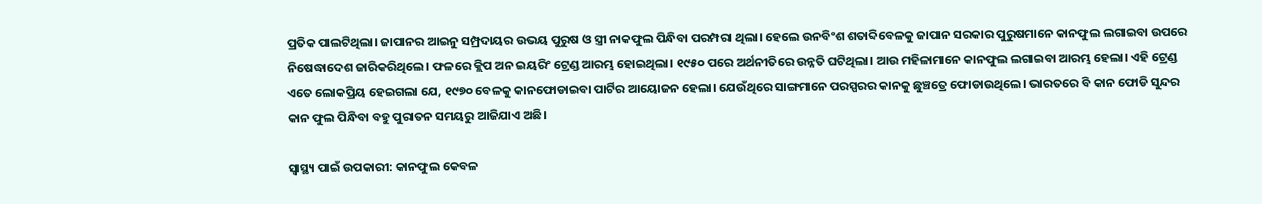ପ୍ରତିକ ପାଲଟିଥିଲା। ଜାପାନର ଆଇନୁ ସମ୍ପ୍ରଦାୟର ଉଭୟ ପୁରୁଷ ଓ ସ୍ତ୍ରୀ ନାକଫୁଲ ପିନ୍ଧିବା ପରମ୍ପରା ଥିଲା। ହେଲେ ଉନବିଂଶ ଶତାବ୍ଦିବେଳକୁ ଜାପାନ ସରକାର ପୁରୁଷମାନେ କାନଫୁଲ ଲଗାଇବା ଉପରେ ନିଷେଦ୍ଧାଦେଶ ଜାରିକରିଥିଲେ। ଫଳରେ କ୍ଲିପ ଅନ ଇୟରିଂ ଟ୍ରେଣ୍ଡ ଆରମ୍ଭ ହୋଇଥିଲା। ୧୯୫୦ ପରେ ଅର୍ଥନୀତିରେ ଉନ୍ନତି ଘଟିଥିଲା। ଆଉ ମହିଳାମାନେ କାନଫୁଲ ଲଗାଇବା ଆରମ୍ଭ ହେଲା। ଏହି ଟ୍ରେଣ୍ଡ ଏତେ ଲୋକପ୍ରିୟ ହେଇଗଲା ଯେ, ୧୯୭୦ ବେଳକୁ କାନଫୋଡାଇବା ପାର୍ଟିର ଆୟୋଜନ ହେଲା। ଯେଉଁଥିରେ ସାଙ୍ଗମାନେ ପରସ୍ପରର କାନକୁ ଛୁଞ୍ଚତ୍ରେ ଫୋଡାଉଥିଲେ। ଭାରତରେ ବି କାନ ଫୋଡି ସୁନ୍ଦର କାନ ଫୁଲ ପିନ୍ଧିବା ବହୁ ପୁରାତନ ସମୟରୁ ଆଜିଯାଏ ଅଛି।

ସ୍ବାସ୍ଥ୍ୟ ପାଇଁ ଉପକାରୀ: କାନଫୁଲ କେବଳ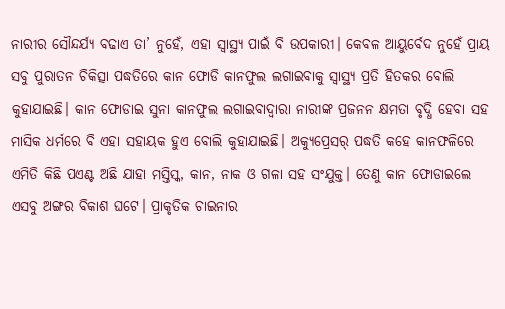ନାରୀର ସୌନ୍ଦର୍ଯ୍ୟ ବଢାଏ ତା’ ନୁହେଁ, ଏହା ସ୍ବାସ୍ଥ୍ୟ ପାଇଁ ବି ଉପକାରୀ। କେବଳ ଆୟୁର୍ବେଦ ନୁହେଁ ପ୍ରାୟ ସବୁ ପୁରାତନ ଚିକିତ୍ସା ପଦ୍ଧତିରେ କାନ ଫୋଡି କାନଫୁଲ ଲଗାଇବାକୁ ସ୍ବାସ୍ଥ୍ୟ ପ୍ରତି ହିତକର ବୋଲି କୁହାଯାଇଛି। କାନ ଫୋଡାଇ ସୁନା କାନଫୁଲ ଲଗାଇବାଦ୍ୱାରା ନାରୀଙ୍କ ପ୍ରଜନନ କ୍ଷମତା ବୃଦ୍ଧି ହେବା ସହ ମାସିକ ଧର୍ମରେ ବି ଏହା ସହାୟକ ହୁଏ ବୋଲି କୁହାଯାଇଛି। ଅକ୍ୟୁପ୍ରେସର୍‌ ପଦ୍ଧତି କହେ କାନଫଳିରେ ଏମିତି କିଛି ପଏଣ୍ଟ ଅଛି ଯାହା ମସ୍ତିସ୍କ, କାନ, ନାକ ଓ ଗଳା ସହ ସଂଯୁକ୍ତ। ତେଣୁ କାନ ଫୋଡାଇଲେ ଏସବୁ ଅଙ୍ଗର ବିକାଶ ଘଟେ। ପ୍ରାକୃତିକ ଚାଇନାର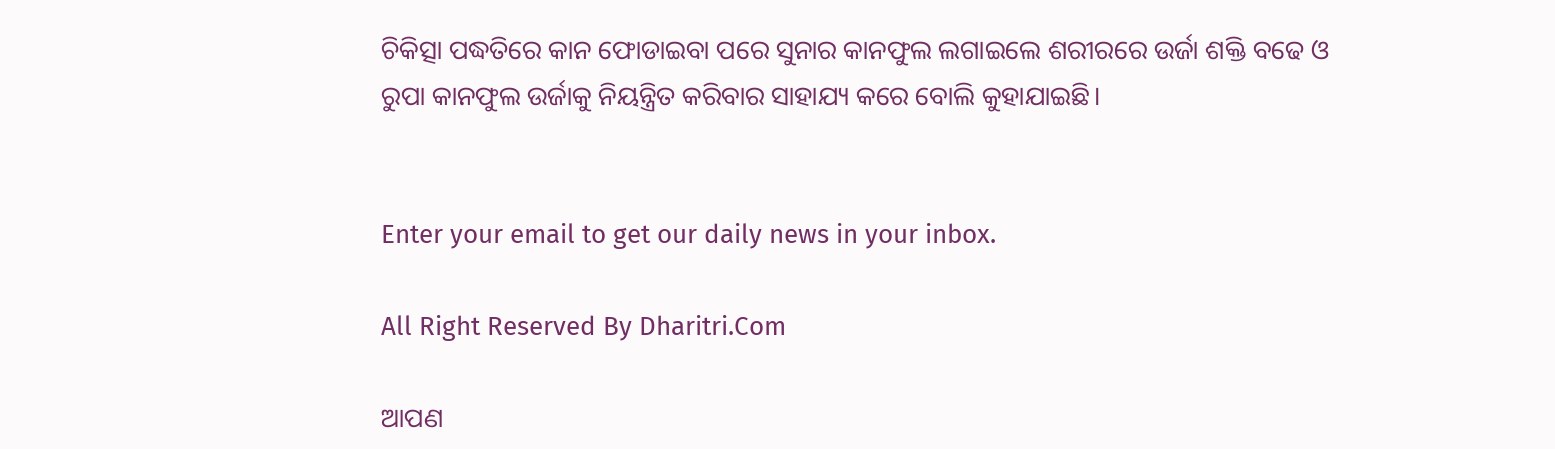ଚିକିତ୍ସା ପଦ୍ଧତିରେ କାନ ଫୋଡାଇବା ପରେ ସୁନାର କାନଫୁଲ ଲଗାଇଲେ ଶରୀରରେ ଉର୍ଜା ଶକ୍ତି ବଢେ ଓ ରୁପା କାନଫୁଲ ଉର୍ଜାକୁ ନିୟନ୍ତ୍ରିତ କରିବାର ସାହାଯ୍ୟ କରେ ବୋଲି କୁହାଯାଇଛି।


Enter your email to get our daily news in your inbox.

All Right Reserved By Dharitri.Com

ଆପଣ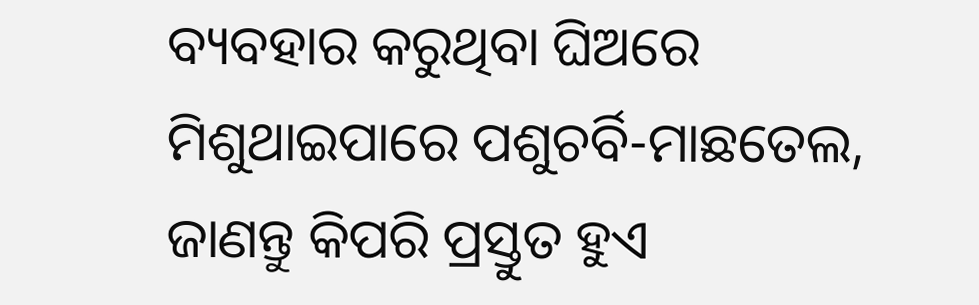ବ୍ୟବହାର କରୁଥିବା ଘିଅରେ ମିଶୁଥାଇପାରେ ପଶୁଚର୍ବି-ମାଛତେଲ, ଜାଣନ୍ତୁ କିପରି ପ୍ରସ୍ତୁତ ହୁଏ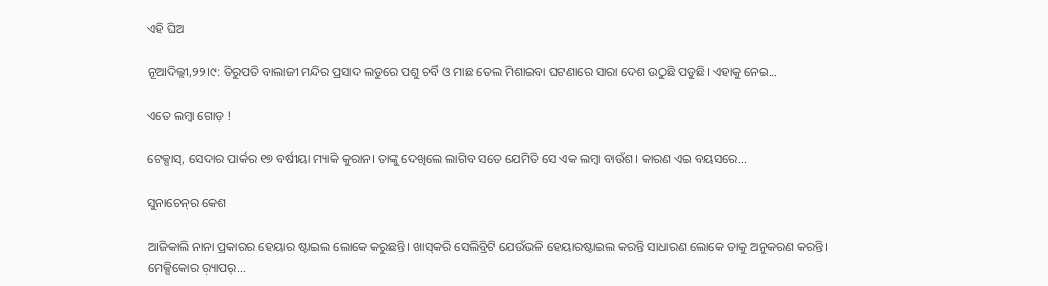ଏହି ଘିଅ

ନୂଆଦିଲ୍ଲୀ,୨୨।୯: ତିରୁପତି ବାଲାଜୀ ମନ୍ଦିର ପ୍ରସାଦ ଲଡୁରେ ପଶୁ ଚର୍ବି ଓ ମାଛ ତେଲ ମିଶାଇବା ଘଟଣାରେ ସାରା ଦେଶ ଉଠୁଛି ପଡୁଛି। ଏହାକୁ ନେଇ...

ଏତେ ଲମ୍ବା ଗୋଡ଼ !

ଟେକ୍ସାସ୍‌, ସେଦାର ପାର୍କର ୧୭ ବର୍ଷୀୟା ମ୍ୟାକି କୁରାନ। ତାଙ୍କୁ ଦେଖିଲେ ଲାଗିବ ସତେ ଯେମିତି ସେ ଏକ ଲମ୍ବା ବାଉଁଶ। କାରଣ ଏଇ ବୟସରେ...

ସୁନାଚେନ୍‌ର କେଶ

ଆଜିକାଲି ନାନା ପ୍ରକାରର ହେୟାର ଷ୍ଟାଇଲ ଲୋକେ କରୁଛନ୍ତି। ଖାସ୍‌କରି ସେଲିବ୍ରିଟି ଯେଉଁଭଳି ହେୟାରଷ୍ଟାଇଲ କରନ୍ତି ସାଧାରଣ ଲୋକେ ତାକୁ ଅନୁକରଣ କରନ୍ତି। ମେକ୍ସିକୋର ର଼୍ୟାପର୍‌...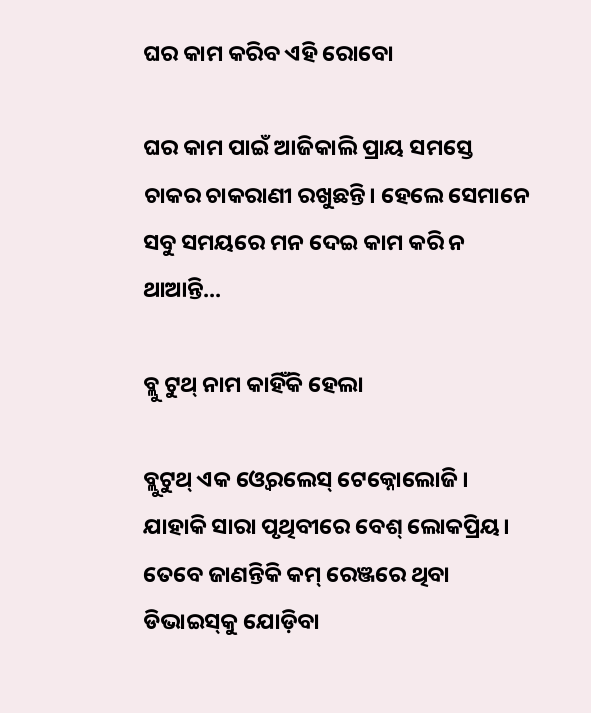ଘର କାମ କରିବ ଏହି ରୋବୋ

ଘର କାମ ପାଇଁ ଆଜିକାଲି ପ୍ରାୟ ସମସ୍ତେ ଚାକର ଚାକରାଣୀ ରଖୁଛନ୍ତି। ହେଲେ ସେମାନେ ସବୁ ସମୟରେ ମନ ଦେଇ କାମ କରି ନ ଥାଆନ୍ତି...

ବ୍ଲୁ ଟୁଥ୍‌ ନାମ କାହିଁକି ହେଲା

ବ୍ଲୁଟୁଥ୍‌ ଏକ ଓ୍ବେରଲେସ୍‌ ଟେକ୍ନୋଲୋଜି। ଯାହାକି ସାରା ପୃଥିବୀରେ ବେଶ୍‌ ଲୋକପ୍ରିୟ। ତେବେ ଜାଣନ୍ତିକି କମ୍‌ ରେଞ୍ଜରେ ଥିବା ଡିଭାଇସ୍‌କୁ ଯୋଡ଼ିବା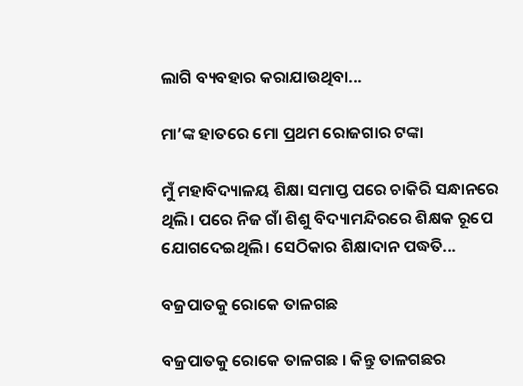ଲାଗି ବ୍ୟବହାର କରାଯାଉଥିବା...

ମା’ଙ୍କ ହାତରେ ମୋ ପ୍ରଥମ ରୋଜଗାର ଟଙ୍କା

ମୁଁ ମହାବିଦ୍ୟାଳୟ ଶିକ୍ଷା ସମାପ୍ତ ପରେ ଚାକିରି ସନ୍ଧାନରେ ଥିଲି। ପରେ ନିଜ ଗାଁ ଶିଶୁ ବିଦ୍ୟାମନ୍ଦିରରେ ଶିକ୍ଷକ ରୂପେ ଯୋଗଦେଇଥିଲି। ସେଠିକାର ଶିକ୍ଷାଦାନ ପଦ୍ଧତି...

ବଜ୍ରପାତକୁ ରୋକେ ତାଳଗଛ

ବଜ୍ରପାତକୁ ରୋକେ ତାଳଗଛ । କିନ୍ତୁ ତାଳଗଛର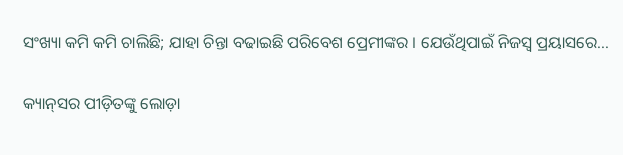ସଂଖ୍ୟା କମି କମି ଚାଲିଛି; ଯାହା ଚିନ୍ତା ବଢାଇଛି ପରିବେଶ ପ୍ରେମୀଙ୍କର । ଯେଉଁଥିପାଇଁ ନିଜସ୍ବ ପ୍ରୟାସରେ...

କ୍ୟାନ୍‌ସର ପୀଡ଼ିତଙ୍କୁ ଲୋଡ଼ା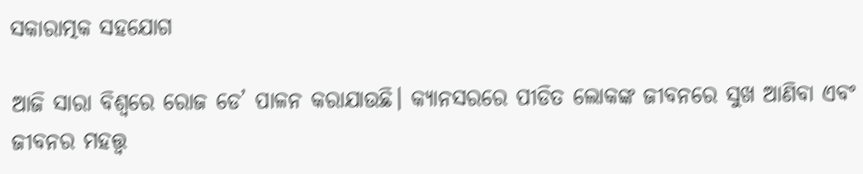ସକାରାତ୍ମକ ସହଯୋଗ

ଆଜି ସାରା ବିଶ୍ୱରେ ରୋଜ ଡେ’ ପାଳନ କରାଯାଉଛି। କ୍ୟାନସରରେ ପୀଡିତ ଲୋକଙ୍କ ଜୀବନରେ ସୁଖ ଆଣିବା ଏବଂ ଜୀବନର ମହତ୍ତ୍ୱ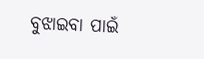ବୁଝାଇବା ପାଇଁ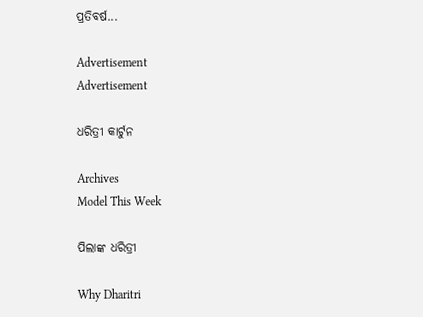ପ୍ରତିବର୍ଷ...

Advertisement
Advertisement

ଧରିତ୍ରୀ କାର୍ଟୁନ

Archives
Model This Week

ପିଲାଙ୍କ ଧରିତ୍ରୀ

Why Dharitri